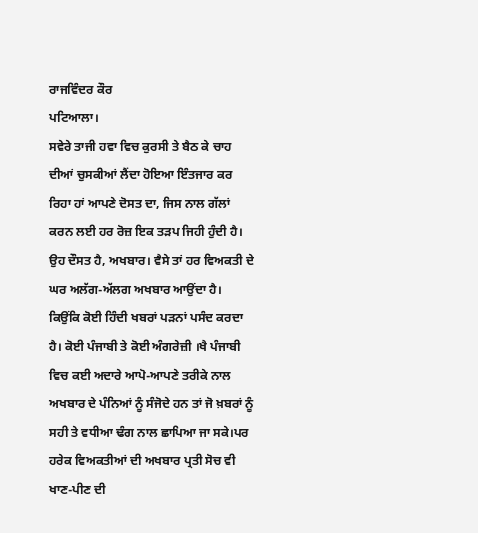ਰਾਜਵਿੰਦਰ ਕੌਰ
ਪਟਿਆਲਾ।
ਸਵੇਰੇ ਤਾਜੀ ਹਵਾ ਵਿਚ ਕੁਰਸੀ ਤੇ ਬੈਠ ਕੇ ਚਾਹ ਦੀਆਂ ਚੁਸਕੀਆਂ ਲੈਂਦਾ ਹੋਇਆ ਇੰਤਜਾਰ ਕਰ ਰਿਹਾ ਹਾਂ ਆਪਣੇ ਦੋਸਤ ਦਾ, ਜਿਸ ਨਾਲ ਗੱਲਾਂ ਕਰਨ ਲਈ ਹਰ ਰੋਜ਼ ਇਕ ਤੜਪ ਜਿਹੀ ਹੁੰਦੀ ਹੈ। ਉਹ ਦੌਸਤ ਹੈ, ਅਖਬਾਰ। ਵੈਸੇ ਤਾਂ ਹਰ ਵਿਅਕਤੀ ਦੇ ਘਰ ਅਲੱਗ-ਅੱਲਗ ਅਖਬਾਰ ਆਉਂਦਾ ਹੈ। ਕਿਉਂਕਿ ਕੋਈ ਹਿੰਦੀ ਖਬਰਾਂ ਪੜਨਾਂ ਪਸੰਦ ਕਰਦਾ ਹੈ। ਕੋਈ ਪੰਜਾਬੀ ਤੇ ਕੋਈ ਅੰਗਰੇਜ਼ੀ ।ਖੈ ਪੰਜਾਬੀ ਵਿਚ ਕਈ ਅਦਾਰੇ ਆਪੋ-ਆਪਣੇ ਤਰੀਕੇ ਨਾਲ ਅਖਬਾਰ ਦੇ ਪੰਨਿਆਂ ਨੂੰ ਸੰਜੋਦੇ ਹਨ ਤਾਂ ਜੋ ਖ਼ਬਰਾਂ ਨੂੰ ਸਹੀ ਤੇ ਵਧੀਆ ਢੰਗ ਨਾਲ ਛਾਪਿਆ ਜਾ ਸਕੇ।ਪਰ ਹਰੇਕ ਵਿਅਕਤੀਆਂ ਦੀ ਅਖਬਾਰ ਪ੍ਰਤੀ ਸੋਚ ਵੀ ਖਾਣ-ਪੀਣ ਦੀ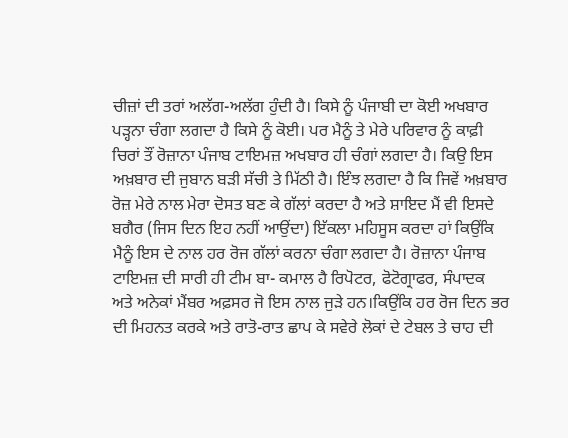ਚੀਜ਼ਾਂ ਦੀ ਤਰਾਂ ਅਲੱਗ-ਅਲੱਗ ਹੁੰਦੀ ਹੈ। ਕਿਸੇ ਨੂੰ ਪੰਜਾਬੀ ਦਾ ਕੋਈ ਅਖਬਾਰ ਪੜ੍ਹਨਾ ਚੰਗਾ ਲਗਦਾ ਹੈ ਕਿਸੇ ਨੂੰ ਕੋਈ। ਪਰ ਮੈਨੂੰ ਤੇ ਮੇਰੇ ਪਰਿਵਾਰ ਨੂੰ ਕਾਫ਼ੀ ਚਿਰਾਂ ਤੌਂ ਰੋਜ਼ਾਨਾ ਪੰਜਾਬ ਟਾਇਮਜ਼ ਅਖਬਾਰ ਹੀ ਚੰਗਾਂ ਲਗਦਾ ਹੈ। ਕਿਉ ਇਸ ਅਖ਼ਬਾਰ ਦੀ ਜੁਬਾਨ ਬੜੀ ਸੱਚੀ ਤੇ ਮਿੱਠੀ ਹੈ। ਇੰਝ ਲਗਦਾ ਹੈ ਕਿ ਜਿਵੇਂ ਅਖ਼ਬਾਰ ਰੋਜ਼ ਮੇਰੇ ਨਾਲ ਮੇਰਾ ਦੋਸਤ ਬਣ ਕੇ ਗੱਲਾਂ ਕਰਦਾ ਹੈ ਅਤੇ ਸ਼ਾਇਦ ਮੈਂ ਵੀ ਇਸਦੇ ਬਗੈਰ (ਜਿਸ ਦਿਨ ਇਹ ਨਹੀਂ ਆਉਂਦਾ) ਇੱਕਲਾ ਮਹਿਸੂਸ ਕਰਦਾ ਹਾਂ ਕਿਉਂਕਿ ਮੈਨੂੰ ਇਸ ਦੇ ਨਾਲ ਹਰ ਰੋਜ ਗੱਲਾਂ ਕਰਨਾ ਚੰਗਾ ਲਗਦਾ ਹੈ। ਰੋਜ਼ਾਨਾ ਪੰਜਾਬ ਟਾਇਮਜ਼ ਦੀ ਸਾਰੀ ਹੀ ਟੀਮ ਬਾ- ਕਮਾਲ ਹੈ ਰਿਪੋਟਰ, ਫੋਟੋਗ੍ਰਾਫਰ, ਸੰਪਾਦਕ ਅਤੇ ਅਨੇਕਾਂ ਮੈਂਬਰ ਅਫ਼ਸਰ ਜੋ ਇਸ ਨਾਲ ਜੁੜੇ ਹਨ।ਕਿਉਂਕਿ ਹਰ ਰੋਜ ਦਿਨ ਭਰ ਦੀ ਮਿਹਨਤ ਕਰਕੇ ਅਤੇ ਰਾਤੋ-ਰਾਤ ਛਾਪ ਕੇ ਸਵੇਰੇ ਲੋਕਾਂ ਦੇ ਟੇਬਲ ਤੇ ਚਾਹ ਦੀ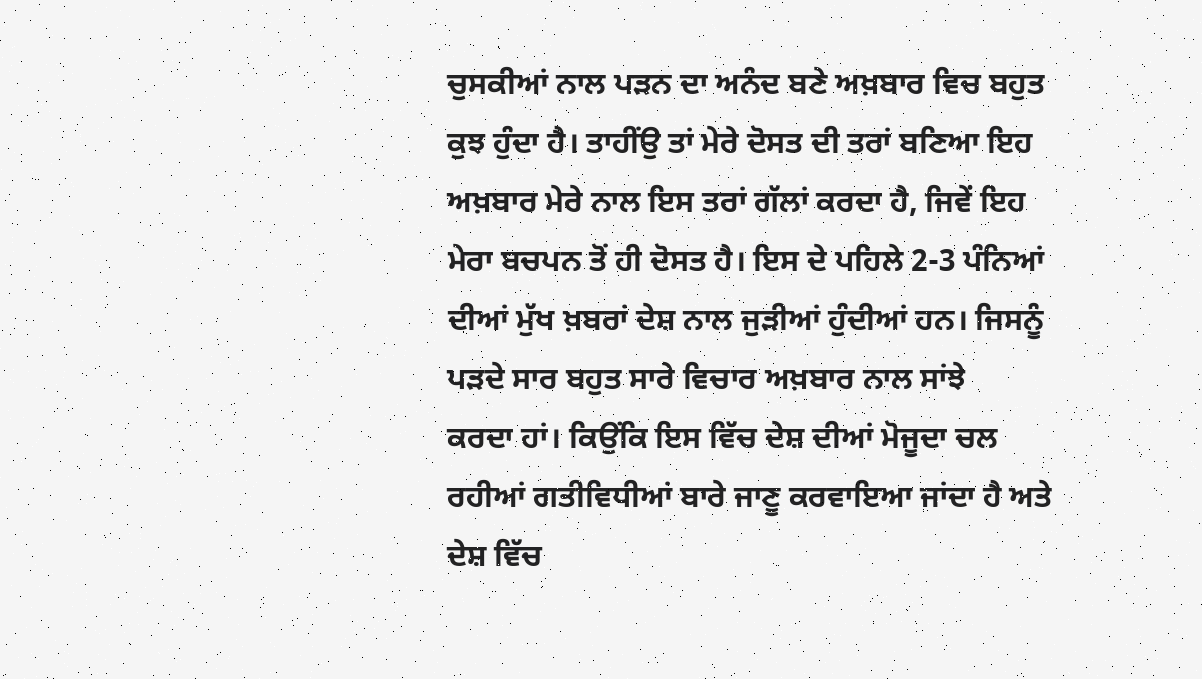ਚੁਸਕੀਆਂ ਨਾਲ ਪੜਨ ਦਾ ਅਨੰਦ ਬਣੇ ਅਖ਼ਬਾਰ ਵਿਚ ਬਹੁਤ ਕੁਝ ਹੁੰਦਾ ਹੈ। ਤਾਹੀਂਉ ਤਾਂ ਮੇਰੇ ਦੋਸਤ ਦੀ ਤਰਾਂ ਬਣਿਆ ਇਹ ਅਖ਼ਬਾਰ ਮੇਰੇ ਨਾਲ ਇਸ ਤਰਾਂ ਗੱਲਾਂ ਕਰਦਾ ਹੈ, ਜਿਵੇਂ ਇਹ ਮੇਰਾ ਬਚਪਨ ਤੋਂ ਹੀ ਦੋਸਤ ਹੈ। ਇਸ ਦੇ ਪਹਿਲੇ 2-3 ਪੰਨਿਆਂ ਦੀਆਂ ਮੁੱਖ ਖ਼ਬਰਾਂ ਦੇਸ਼ ਨਾਲ ਜੁੜੀਆਂ ਹੁੰਦੀਆਂ ਹਨ। ਜਿਸਨੂੰ ਪੜਦੇ ਸਾਰ ਬਹੁਤ ਸਾਰੇ ਵਿਚਾਰ ਅਖ਼ਬਾਰ ਨਾਲ ਸਾਂਝੇ
ਕਰਦਾ ਹਾਂ। ਕਿਉਂਕਿ ਇਸ ਵਿੱਚ ਦੇਸ਼ ਦੀਆਂ ਮੋਜੂਦਾ ਚਲ ਰਹੀਆਂ ਗਤੀਵਿਧੀਆਂ ਬਾਰੇ ਜਾਣੂ ਕਰਵਾਇਆ ਜਾਂਦਾ ਹੈ ਅਤੇ ਦੇਸ਼ ਵਿੱਚ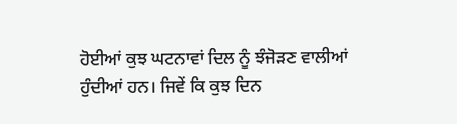ਹੋਈਆਂ ਕੁਝ ਘਟਨਾਵਾਂ ਦਿਲ ਨੂੰ ਝੰਜੋੜਣ ਵਾਲੀਆਂ ਹੁੰਦੀਆਂ ਹਨ। ਜਿਵੇਂ ਕਿ ਕੁਝ ਦਿਨ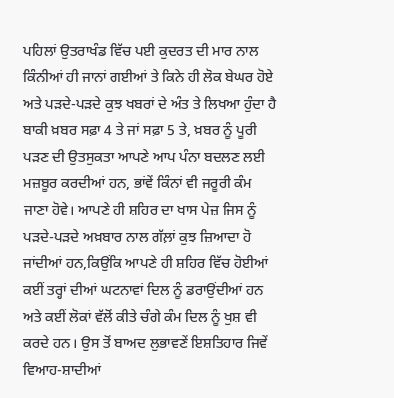ਪਹਿਲਾਂ ਉਤਰਾਖੰਡ ਵਿੱਚ ਪਈ ਕੁਦਰਤ ਦੀ ਮਾਰ ਨਾਲ ਕਿੰਨੀਆਂ ਹੀ ਜਾਨਾਂ ਗਈਆਂ ਤੇ ਕਿਨੇ ਹੀ ਲੋਕ ਬੇਘਰ ਹੋਏ ਅਤੇ ਪੜਦੇ-ਪੜਦੇ ਕੁਝ ਖਬਰਾਂ ਦੇ ਅੰਤ ਤੇ ਲਿਖਆ ਹੁੰਦਾ ਹੈ ਬਾਕੀ ਖ਼ਬਰ ਸਫ਼ਾ 4 ਤੇ ਜਾਂ ਸਫ਼ਾ 5 ਤੇ, ਖ਼ਬਰ ਨੂੰ ਪੂਰੀ ਪੜਣ ਦੀ ਉਤਸੁਕਤਾ ਆਪਣੇ ਆਪ ਪੰਨਾ ਬਦਲਣ ਲਈ ਮਜ਼ਬੂਰ ਕਰਦੀਆਂ ਹਨ, ਭਾਂਵੇਂ ਕਿੰਨਾਂ ਵੀ ਜਰੂਰੀ ਕੰਮ ਜਾਣਾ ਹੋਵੇ। ਆਪਣੇ ਹੀ ਸ਼ਹਿਰ ਦਾ ਖਾਸ ਪੇਜ਼ ਜਿਸ ਨੂੰ ਪੜਦੇ-ਪੜਦੇ ਅਖ਼ਬਾਰ ਨਾਲ ਗੱਲ਼ਾਂ ਕੁਝ ਜ਼ਿਆਦਾ ਹੋ ਜਾਂਦੀਆਂ ਹਨ,ਕਿਉਂਕਿ ਆਪਣੇ ਹੀ ਸ਼ਹਿਰ ਵਿੱਚ ਹੋਈਆਂ ਕਈਂ ਤਰ੍ਹਾਂ ਦੀਆਂ ਘਟਨਾਵਾਂ ਦਿਲ ਨੂੰ ਡਰਾਉਂਦੀਆਂ ਹਨ ਅਤੇ ਕਈਂ ਲੋਕਾਂ ਵੱਲੋਂ ਕੀਤੇ ਚੰਗੇ ਕੰਮ ਦਿਲ ਨੂੰ ਖੁਸ਼ ਵੀ ਕਰਦੇ ਹਨ। ਉਸ ਤੋਂ ਬਾਅਦ ਲੁਭਾਵਣੇਂ ਇਸ਼ਤਿਹਾਰ ਜਿਵੇਂ ਵਿਆਹ-ਸ਼ਾਦੀਆਂ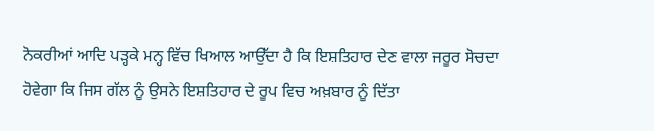ਨੋਕਰੀਆਂ ਆਦਿ ਪੜ੍ਹਕੇ ਮਨ੍ਹ ਵਿੱਚ ਖਿਆਲ ਆਉੱਦਾ ਹੈ ਕਿ ਇਸ਼ਤਿਹਾਰ ਦੇਣ ਵਾਲਾ ਜਰੂਰ ਸੋਚਦਾ ਹੋਵੇਗਾ ਕਿ ਜਿਸ ਗੱਲ ਨੂੰ ਉਸਨੇ ਇਸ਼ਤਿਹਾਰ ਦੇ ਰੂਪ ਵਿਚ ਅਖ਼ਬਾਰ ਨੂੰ ਦਿੱਤਾ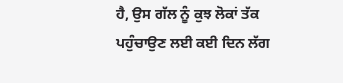ਹੈ, ਉਸ ਗੱਲ ਨੂੰ ਕੁਝ ਲੋਕਾਂ ਤੱਕ ਪਹੁੰਚਾਉਣ ਲਈ ਕਈ ਦਿਨ ਲੱਗ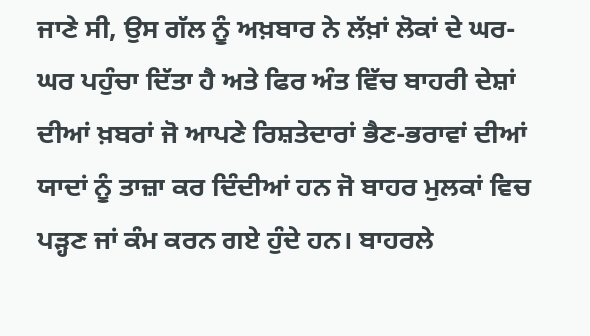ਜਾਣੇ ਸੀ, ਉਸ ਗੱਲ ਨੂੰ ਅਖ਼ਬਾਰ ਨੇ ਲੱਖ਼ਾਂ ਲੋਕਾਂ ਦੇ ਘਰ-ਘਰ ਪਹੁੰਚਾ ਦਿੱਤਾ ਹੈ ਅਤੇ ਫਿਰ ਅੰਤ ਵਿੱਚ ਬਾਹਰੀ ਦੇਸ਼ਾਂ ਦੀਆਂ ਖ਼ਬਰਾਂ ਜੋ ਆਪਣੇ ਰਿਸ਼ਤੇਦਾਰਾਂ ਭੈਣ-ਭਰਾਵਾਂ ਦੀਆਂ ਯਾਦਾਂ ਨੂੰ ਤਾਜ਼ਾ ਕਰ ਦਿੰਦੀਆਂ ਹਨ ਜੋ ਬਾਹਰ ਮੁਲਕਾਂ ਵਿਚ ਪੜ੍ਹਣ ਜਾਂ ਕੰਮ ਕਰਨ ਗਏ ਹੁੰਦੇ ਹਨ। ਬਾਹਰਲੇ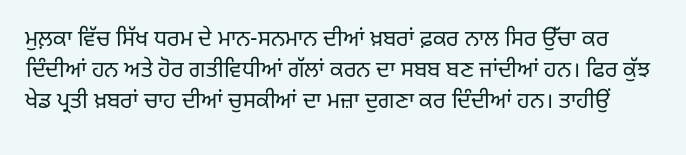ਮੁਲ਼ਕਾ ਵਿੱਚ ਸਿੱਖ ਧਰਮ ਦੇ ਮਾਨ-ਸਨਮਾਨ ਦੀਆਂ ਖ਼ਬਰਾਂ ਫ਼ਕਰ ਨਾਲ ਸਿਰ ਉੱਚਾ ਕਰ ਦਿੰਦੀਆਂ ਹਨ ਅਤੇ ਹੋਰ ਗਤੀਵਿਧੀਆਂ ਗੱਲਾਂ ਕਰਨ ਦਾ ਸਬਬ ਬਣ ਜਾਂਦੀਆਂ ਹਨ। ਫਿਰ ਕੁੱਝ ਖੇਡ ਪ੍ਰਤੀ ਖ਼ਬਰਾਂ ਚਾਹ ਦੀਆਂ ਚੁਸਕੀਆਂ ਦਾ ਮਜ਼ਾ ਦੁਗਣਾ ਕਰ ਦਿੰਦੀਆਂ ਹਨ। ਤਾਹੀਉਂ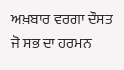ਅਖ਼ਬਾਰ ਵਰਗਾ ਦੌਸਤ ਜੋ ਸਭ ਦਾ ਹਰਮਨ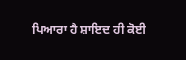ਪਿਆਰਾ ਹੈ ਸ਼ਾਇਦ ਹੀ ਕੋਈ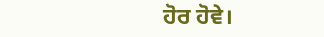ਹੋਰ ਹੋਵੇ।